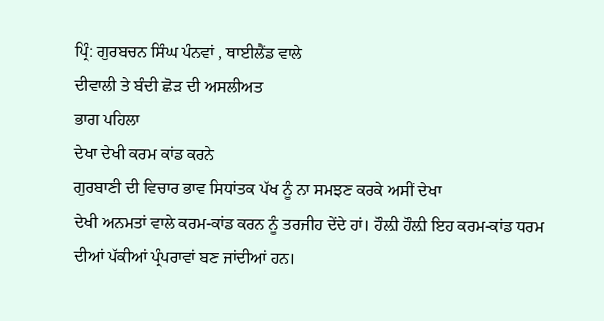ਪ੍ਰਿੰ: ਗੁਰਬਚਨ ਸਿੰਘ ਪੰਨਵਾਂ , ਥਾਈਲੈਂਡ ਵਾਲੇ
ਦੀਵਾਲੀ ਤੇ ਬੰਦੀ ਛੋੜ ਦੀ ਅਸਲੀਅਤ
ਭਾਗ ਪਹਿਲਾ
ਦੇਖਾ ਦੇਖੀ ਕਰਮ ਕਾਂਡ ਕਰਨੇ
ਗੁਰਬਾਣੀ ਦੀ ਵਿਚਾਰ ਭਾਵ ਸਿਧਾਂਤਕ ਪੱਖ ਨੂੰ ਨਾ ਸਮਝਣ ਕਰਕੇ ਅਸੀਂ ਦੇਖਾ
ਦੇਖੀ ਅਨਮਤਾਂ ਵਾਲੇ ਕਰਮ-ਕਾਂਡ ਕਰਨ ਨੂੰ ਤਰਜੀਹ ਦੇਂਦੇ ਹਾਂ। ਹੌਲ਼ੀ ਹੌਲ਼ੀ ਇਹ ਕਰਮ-ਕਾਂਡ ਧਰਮ
ਦੀਆਂ ਪੱਕੀਆਂ ਪ੍ਰੰਪਰਾਵਾਂ ਬਣ ਜਾਂਦੀਆਂ ਹਨ।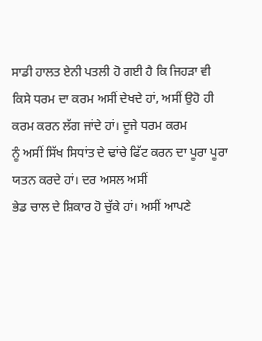ਸਾਡੀ ਹਾਲਤ ਏਨੀ ਪਤਲੀ ਹੋ ਗਈ ਹੈ ਕਿ ਜਿਹੜਾ ਵੀ
ਕਿਸੇ ਧਰਮ ਦਾ ਕਰਮ ਅਸੀਂ ਦੇਖਦੇ ਹਾਂ, ਅਸੀਂ ਉਹੋ ਹੀ ਕਰਮ ਕਰਨ ਲੱਗ ਜਾਂਦੇ ਹਾਂ। ਦੂਜੇ ਧਰਮ ਕਰਮ
ਨੂੰ ਅਸੀਂ ਸਿੱਖ ਸਿਧਾਂਤ ਦੇ ਢਾਂਚੇ ਫਿੱਟ ਕਰਨ ਦਾ ਪੂਰਾ ਪੂਰਾ ਯਤਨ ਕਰਦੇ ਹਾਂ। ਦਰ ਅਸਲ ਅਸੀਂ
ਭੇਡ ਚਾਲ ਦੇ ਸ਼ਿਕਾਰ ਹੋ ਚੁੱਕੇ ਹਾਂ। ਅਸੀਂ ਆਪਣੇ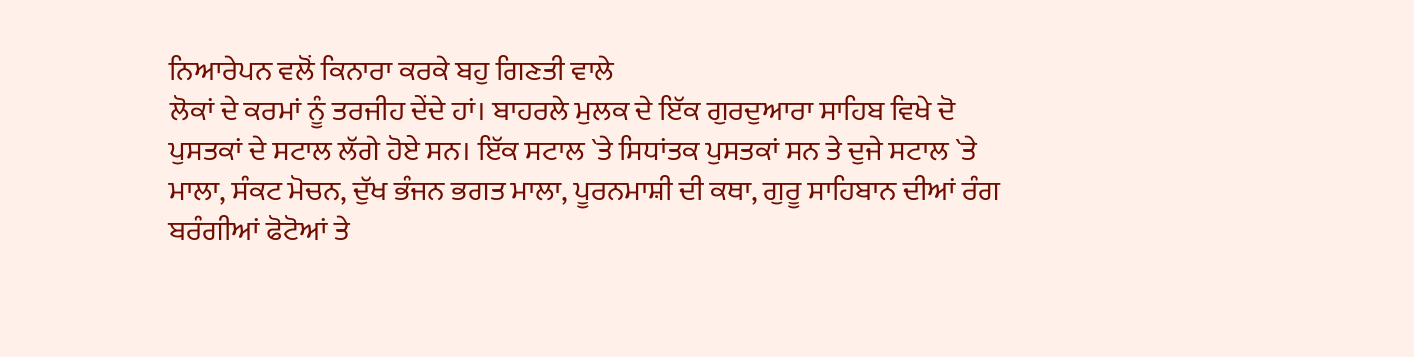ਨਿਆਰੇਪਨ ਵਲੋਂ ਕਿਨਾਰਾ ਕਰਕੇ ਬਹੁ ਗਿਣਤੀ ਵਾਲੇ
ਲੋਕਾਂ ਦੇ ਕਰਮਾਂ ਨੂੰ ਤਰਜੀਹ ਦੇਂਦੇ ਹਾਂ। ਬਾਹਰਲੇ ਮੁਲਕ ਦੇ ਇੱਕ ਗੁਰਦੁਆਰਾ ਸਾਹਿਬ ਵਿਖੇ ਦੋ
ਪੁਸਤਕਾਂ ਦੇ ਸਟਾਲ ਲੱਗੇ ਹੋਏ ਸਨ। ਇੱਕ ਸਟਾਲ `ਤੇ ਸਿਧਾਂਤਕ ਪੁਸਤਕਾਂ ਸਨ ਤੇ ਦੁਜੇ ਸਟਾਲ `ਤੇ
ਮਾਲਾ, ਸੰਕਟ ਮੋਚਨ, ਦੁੱਖ ਭੰਜਨ ਭਗਤ ਮਾਲਾ, ਪੂਰਨਮਾਸ਼ੀ ਦੀ ਕਥਾ, ਗੁਰੂ ਸਾਹਿਬਾਨ ਦੀਆਂ ਰੰਗ
ਬਰੰਗੀਆਂ ਫੋਟੋਆਂ ਤੇ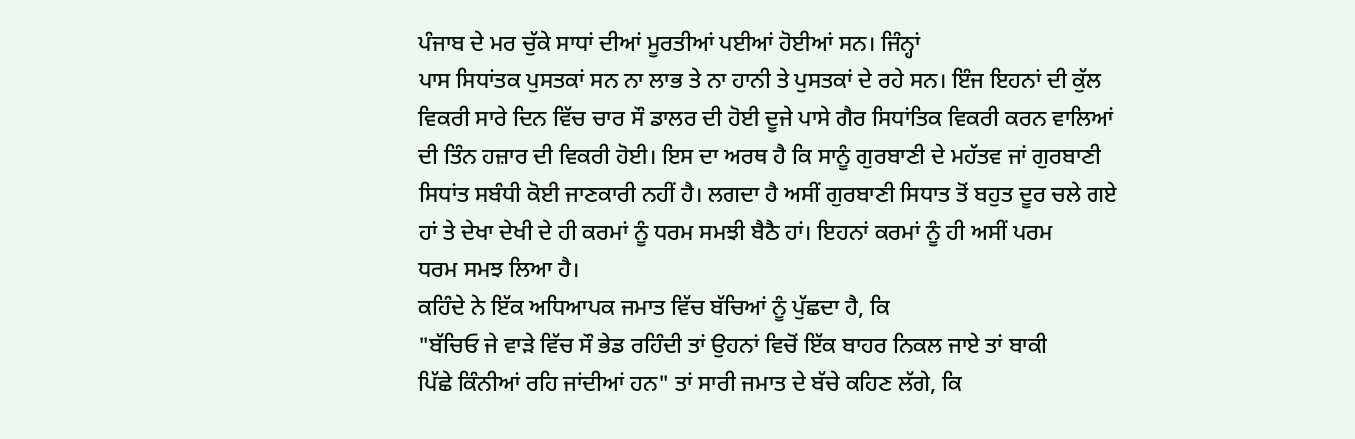ਪੰਜਾਬ ਦੇ ਮਰ ਚੁੱਕੇ ਸਾਧਾਂ ਦੀਆਂ ਮੂਰਤੀਆਂ ਪਈਆਂ ਹੋਈਆਂ ਸਨ। ਜਿੰਨ੍ਹਾਂ
ਪਾਸ ਸਿਧਾਂਤਕ ਪੁਸਤਕਾਂ ਸਨ ਨਾ ਲਾਭ ਤੇ ਨਾ ਹਾਨੀ ਤੇ ਪੁਸਤਕਾਂ ਦੇ ਰਹੇ ਸਨ। ਇੰਜ ਇਹਨਾਂ ਦੀ ਕੁੱਲ
ਵਿਕਰੀ ਸਾਰੇ ਦਿਨ ਵਿੱਚ ਚਾਰ ਸੌ ਡਾਲਰ ਦੀ ਹੋਈ ਦੂਜੇ ਪਾਸੇ ਗੈਰ ਸਿਧਾਂਤਿਕ ਵਿਕਰੀ ਕਰਨ ਵਾਲਿਆਂ
ਦੀ ਤਿੰਨ ਹਜ਼ਾਰ ਦੀ ਵਿਕਰੀ ਹੋਈ। ਇਸ ਦਾ ਅਰਥ ਹੈ ਕਿ ਸਾਨੂੰ ਗੁਰਬਾਣੀ ਦੇ ਮਹੱਤਵ ਜਾਂ ਗੁਰਬਾਣੀ
ਸਿਧਾਂਤ ਸਬੰਧੀ ਕੋਈ ਜਾਣਕਾਰੀ ਨਹੀਂ ਹੈ। ਲਗਦਾ ਹੈ ਅਸੀਂ ਗੁਰਬਾਣੀ ਸਿਧਾਤ ਤੋਂ ਬਹੁਤ ਦੂਰ ਚਲੇ ਗਏ
ਹਾਂ ਤੇ ਦੇਖਾ ਦੇਖੀ ਦੇ ਹੀ ਕਰਮਾਂ ਨੂੰ ਧਰਮ ਸਮਝੀ ਬੈਠੈ ਹਾਂ। ਇਹਨਾਂ ਕਰਮਾਂ ਨੂੰ ਹੀ ਅਸੀਂ ਪਰਮ
ਧਰਮ ਸਮਝ ਲਿਆ ਹੈ।
ਕਹਿੰਦੇ ਨੇ ਇੱਕ ਅਧਿਆਪਕ ਜਮਾਤ ਵਿੱਚ ਬੱਚਿਆਂ ਨੂੰ ਪੁੱਛਦਾ ਹੈ, ਕਿ
"ਬੱਚਿਓ ਜੇ ਵਾੜੇ ਵਿੱਚ ਸੌ ਭੇਡ ਰਹਿੰਦੀ ਤਾਂ ਉਹਨਾਂ ਵਿਚੋਂ ਇੱਕ ਬਾਹਰ ਨਿਕਲ ਜਾਏ ਤਾਂ ਬਾਕੀ
ਪਿੱਛੇ ਕਿੰਨੀਆਂ ਰਹਿ ਜਾਂਦੀਆਂ ਹਨ" ਤਾਂ ਸਾਰੀ ਜਮਾਤ ਦੇ ਬੱਚੇ ਕਹਿਣ ਲੱਗੇ, ਕਿ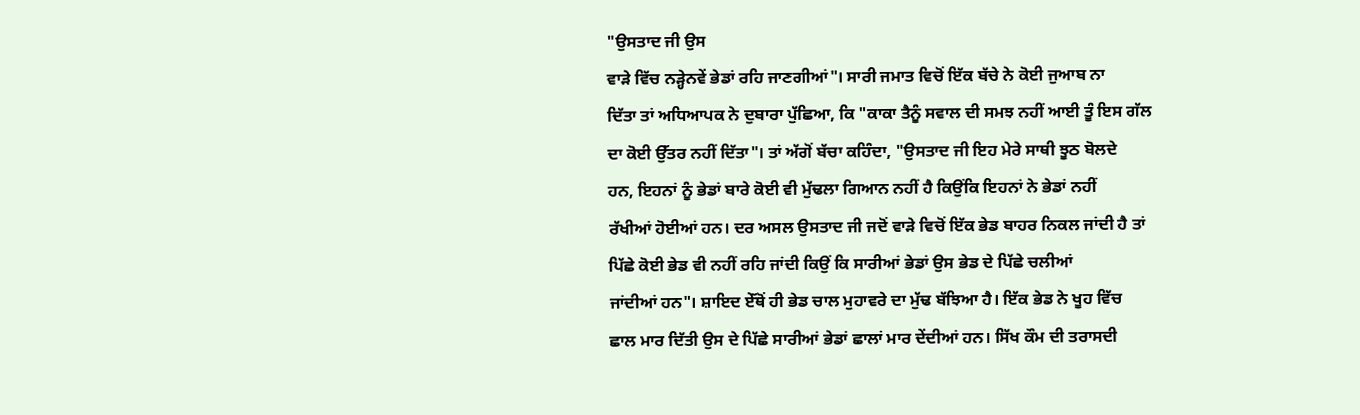"ਉਸਤਾਦ ਜੀ ਉਸ
ਵਾੜੇ ਵਿੱਚ ਨੜ੍ਹੇਨਵੇਂ ਭੇਡਾਂ ਰਹਿ ਜਾਣਗੀਆਂ"। ਸਾਰੀ ਜਮਾਤ ਵਿਚੋਂ ਇੱਕ ਬੱਚੇ ਨੇ ਕੋਈ ਜੁਆਬ ਨਾ
ਦਿੱਤਾ ਤਾਂ ਅਧਿਆਪਕ ਨੇ ਦੁਬਾਰਾ ਪੁੱਛਿਆ, ਕਿ "ਕਾਕਾ ਤੈਨੂੰ ਸਵਾਲ ਦੀ ਸਮਝ ਨਹੀਂ ਆਈ ਤੂੰ ਇਸ ਗੱਲ
ਦਾ ਕੋਈ ਉੱਤਰ ਨਹੀਂ ਦਿੱਤਾ"। ਤਾਂ ਅੱਗੋਂ ਬੱਚਾ ਕਹਿੰਦਾ, "ਉਸਤਾਦ ਜੀ ਇਹ ਮੇਰੇ ਸਾਥੀ ਝੂਠ ਬੋਲਦੇ
ਹਨ, ਇਹਨਾਂ ਨੂੰ ਭੇਡਾਂ ਬਾਰੇ ਕੋਈ ਵੀ ਮੁੱਢਲਾ ਗਿਆਨ ਨਹੀਂ ਹੈ ਕਿਉਂਕਿ ਇਹਨਾਂ ਨੇ ਭੇਡਾਂ ਨਹੀਂ
ਰੱਖੀਆਂ ਹੋਈਆਂ ਹਨ। ਦਰ ਅਸਲ ਉਸਤਾਦ ਜੀ ਜਦੋਂ ਵਾੜੇ ਵਿਚੋਂ ਇੱਕ ਭੇਡ ਬਾਹਰ ਨਿਕਲ ਜਾਂਦੀ ਹੈ ਤਾਂ
ਪਿੱਛੇ ਕੋਈ ਭੇਡ ਵੀ ਨਹੀਂ ਰਹਿ ਜਾਂਦੀ ਕਿਉਂ ਕਿ ਸਾਰੀਆਂ ਭੇਡਾਂ ਉਸ ਭੇਡ ਦੇ ਪਿੱਛੇ ਚਲੀਆਂ
ਜਾਂਦੀਆਂ ਹਨ"। ਸ਼ਾਇਦ ਏੱਥੋਂ ਹੀ ਭੇਡ ਚਾਲ ਮੁਹਾਵਰੇ ਦਾ ਮੁੱਢ ਬੱਝਿਆ ਹੈ। ਇੱਕ ਭੇਡ ਨੇ ਖੂਹ ਵਿੱਚ
ਛਾਲ ਮਾਰ ਦਿੱਤੀ ਉਸ ਦੇ ਪਿੱਛੇ ਸਾਰੀਆਂ ਭੇਡਾਂ ਛਾਲਾਂ ਮਾਰ ਦੇਂਦੀਆਂ ਹਨ। ਸਿੱਖ ਕੌਮ ਦੀ ਤਰਾਸਦੀ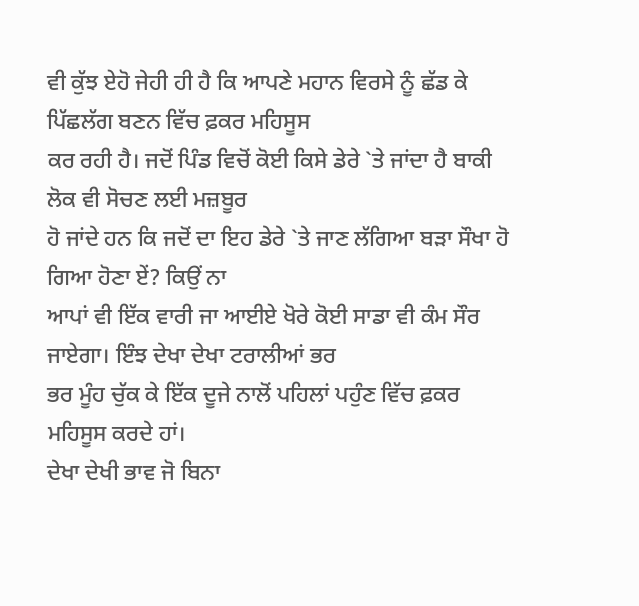ਵੀ ਕੁੱਝ ਏਹੋ ਜੇਹੀ ਹੀ ਹੈ ਕਿ ਆਪਣੇ ਮਹਾਨ ਵਿਰਸੇ ਨੂੰ ਛੱਡ ਕੇ ਪਿੱਛਲੱਗ ਬਣਨ ਵਿੱਚ ਫ਼ਕਰ ਮਹਿਸੂਸ
ਕਰ ਰਹੀ ਹੈ। ਜਦੋਂ ਪਿੰਡ ਵਿਚੋਂ ਕੋਈ ਕਿਸੇ ਡੇਰੇ `ਤੇ ਜਾਂਦਾ ਹੈ ਬਾਕੀ ਲੋਕ ਵੀ ਸੋਚਣ ਲਈ ਮਜ਼ਬੂਰ
ਹੋ ਜਾਂਦੇ ਹਨ ਕਿ ਜਦੋਂ ਦਾ ਇਹ ਡੇਰੇ `ਤੇ ਜਾਣ ਲੱਗਿਆ ਬੜਾ ਸੌਖਾ ਹੋ ਗਿਆ ਹੋਣਾ ਏਂ? ਕਿਉਂ ਨਾ
ਆਪਾਂ ਵੀ ਇੱਕ ਵਾਰੀ ਜਾ ਆਈਏ ਖੋਰੇ ਕੋਈ ਸਾਡਾ ਵੀ ਕੰਮ ਸੌਰ ਜਾਏਗਾ। ਇੰਝ ਦੇਖਾ ਦੇਖਾ ਟਰਾਲੀਆਂ ਭਰ
ਭਰ ਮੂੰਹ ਚੁੱਕ ਕੇ ਇੱਕ ਦੂਜੇ ਨਾਲੋਂ ਪਹਿਲਾਂ ਪਹੁੰਣ ਵਿੱਚ ਫ਼ਕਰ ਮਹਿਸੂਸ ਕਰਦੇ ਹਾਂ।
ਦੇਖਾ ਦੇਖੀ ਭਾਵ ਜੋ ਬਿਨਾ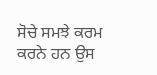ਸੋਚੇ ਸਮਝੇ ਕਰਮ ਕਰਨੇ ਹਨ ਉਸ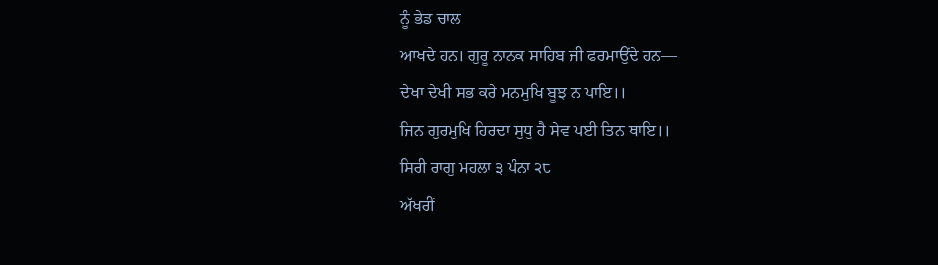ਨੂੰ ਭੇਡ ਚਾਲ
ਆਖਦੇ ਹਨ। ਗੁਰੂ ਨਾਨਕ ਸਾਹਿਬ ਜੀ ਫਰਮਾਉਂਦੇ ਹਨ—
ਦੇਖਾ ਦੇਖੀ ਸਭ ਕਰੇ ਮਨਮੁਖਿ ਬੂਝ ਨ ਪਾਇ।।
ਜਿਨ ਗੁਰਮੁਖਿ ਹਿਰਦਾ ਸੁਧੁ ਹੈ ਸੇਵ ਪਈ ਤਿਨ ਥਾਇ।।
ਸਿਰੀ ਰਾਗੁ ਮਹਲਾ ੩ ਪੰਨਾ ੨੮
ਅੱਖਰੀਂ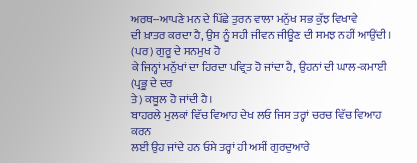ਅਰਥ--ਆਪਣੇ ਮਨ ਦੇ ਪਿੱਛੇ ਤੁਰਨ ਵਾਲਾ ਮਨੁੱਖ ਸਭ ਕੁੱਝ ਵਿਖਾਵੇ
ਦੀ ਖ਼ਾਤਰ ਕਰਦਾ ਹੈ, ਉਸ ਨੂੰ ਸਹੀ ਜੀਵਨ ਜੀਊਣ ਦੀ ਸਮਝ ਨਹੀਂ ਆਉਂਦੀ। (ਪਰ) ਗੁਰੂ ਦੇ ਸਨਮੁਖ ਹੋ
ਕੇ ਜਿਨ੍ਹਾਂ ਮਨੁੱਖਾਂ ਦਾ ਹਿਰਦਾ ਪਵ੍ਰਿਤ ਹੋ ਜਾਂਦਾ ਹੈ, ਉਹਨਾਂ ਦੀ ਘਾਲ-ਕਮਾਈ (ਪ੍ਰਭੂ ਦੇ ਦਰ
ਤੇ) ਕਬੂਲ ਹੋ ਜਾਂਦੀ ਹੈ।
ਬਾਹਰਲੇ ਮੁਲਕਾਂ ਵਿੱਚ ਵਿਆਹ ਦੇਖ ਲਓ ਜਿਸ ਤਰ੍ਹਾਂ ਚਰਚ ਵਿੱਚ ਵਿਆਹ ਕਰਨ
ਲਈ ਉਹ ਜਾਂਦੇ ਹਨ ਓਸੇ ਤਰ੍ਹਾਂ ਹੀ ਅਸੀਂ ਗੁਰਦੁਆਰੇ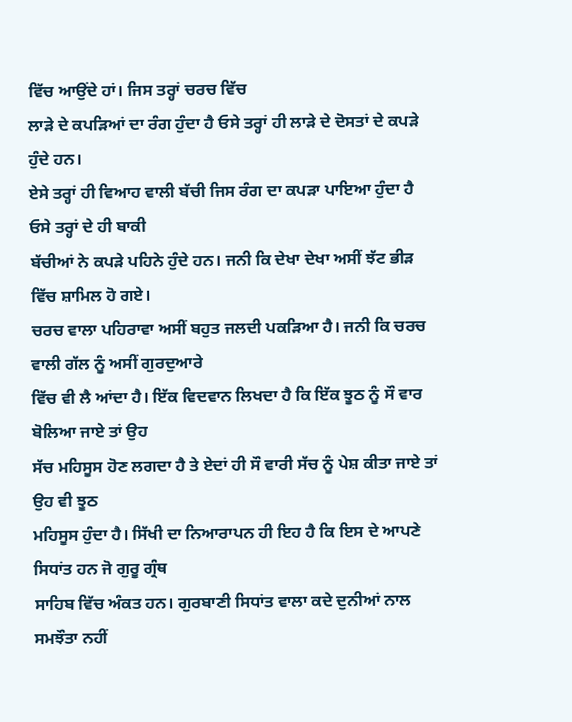ਵਿੱਚ ਆਉਂਦੇ ਹਾਂ। ਜਿਸ ਤਰ੍ਹਾਂ ਚਰਚ ਵਿੱਚ
ਲਾੜੇ ਦੇ ਕਪੜਿਆਂ ਦਾ ਰੰਗ ਹੁੰਦਾ ਹੈ ਓਸੇ ਤਰ੍ਹਾਂ ਹੀ ਲਾੜੇ ਦੇ ਦੋਸਤਾਂ ਦੇ ਕਪੜੇ ਹੁੰਦੇ ਹਨ।
ਏਸੇ ਤਰ੍ਹਾਂ ਹੀ ਵਿਆਹ ਵਾਲੀ ਬੱਚੀ ਜਿਸ ਰੰਗ ਦਾ ਕਪੜਾ ਪਾਇਆ ਹੁੰਦਾ ਹੈ ਓਸੇ ਤਰ੍ਹਾਂ ਦੇ ਹੀ ਬਾਕੀ
ਬੱਚੀਆਂ ਨੇ ਕਪੜੇ ਪਹਿਨੇ ਹੁੰਦੇ ਹਨ। ਜਨੀ ਕਿ ਦੇਖਾ ਦੇਖਾ ਅਸੀਂ ਝੱਟ ਭੀੜ ਵਿੱਚ ਸ਼ਾਮਿਲ ਹੋ ਗਏ।
ਚਰਚ ਵਾਲਾ ਪਹਿਰਾਵਾ ਅਸੀਂ ਬਹੁਤ ਜਲਦੀ ਪਕੜਿਆ ਹੈ। ਜਨੀ ਕਿ ਚਰਚ ਵਾਲੀ ਗੱਲ ਨੂੰ ਅਸੀਂ ਗੁਰਦੁਆਰੇ
ਵਿੱਚ ਵੀ ਲੈ ਆਂਦਾ ਹੈ। ਇੱਕ ਵਿਦਵਾਨ ਲਿਖਦਾ ਹੈ ਕਿ ਇੱਕ ਝੂਠ ਨੂੰ ਸੌ ਵਾਰ ਬੋਲਿਆ ਜਾਏ ਤਾਂ ਉਹ
ਸੱਚ ਮਹਿਸੂਸ ਹੋਣ ਲਗਦਾ ਹੈ ਤੇ ਏਦਾਂ ਹੀ ਸੌ ਵਾਰੀ ਸੱਚ ਨੂੰ ਪੇਸ਼ ਕੀਤਾ ਜਾਏ ਤਾਂ ਉਹ ਵੀ ਝੂਠ
ਮਹਿਸੂਸ ਹੁੰਦਾ ਹੈ। ਸਿੱਖੀ ਦਾ ਨਿਆਰਾਪਨ ਹੀ ਇਹ ਹੈ ਕਿ ਇਸ ਦੇ ਆਪਣੇ ਸਿਧਾਂਤ ਹਨ ਜੋ ਗੁਰੂ ਗ੍ਰੰਥ
ਸਾਹਿਬ ਵਿੱਚ ਅੰਕਤ ਹਨ। ਗੁਰਬਾਣੀ ਸਿਧਾਂਤ ਵਾਲਾ ਕਦੇ ਦੁਨੀਆਂ ਨਾਲ ਸਮਝੌਤਾ ਨਹੀਂ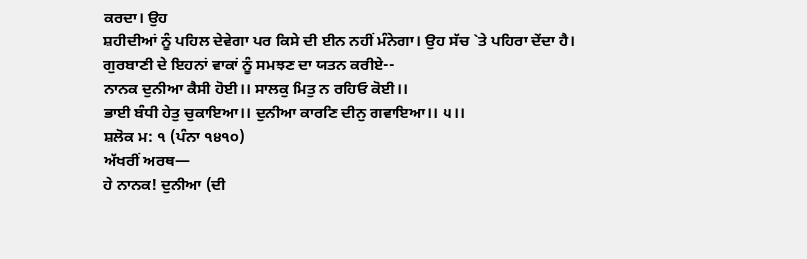ਕਰਦਾ। ਉਹ
ਸ਼ਹੀਦੀਆਂ ਨੂੰ ਪਹਿਲ ਦੇਵੇਗਾ ਪਰ ਕਿਸੇ ਦੀ ਈਨ ਨਹੀਂ ਮੰਨੇਗਾ। ਉਹ ਸੱਚ `ਤੇ ਪਹਿਰਾ ਦੇਂਦਾ ਹੈ।
ਗੁਰਬਾਣੀ ਦੇ ਇਹਨਾਂ ਵਾਕਾਂ ਨੂੰ ਸਮਝਣ ਦਾ ਯਤਨ ਕਰੀਏ--
ਨਾਨਕ ਦੁਨੀਆ ਕੈਸੀ ਹੋਈ।। ਸਾਲਕੁ ਮਿਤੁ ਨ ਰਹਿਓ ਕੋਈ।।
ਭਾਈ ਬੰਧੀ ਹੇਤੁ ਚੁਕਾਇਆ।। ਦੁਨੀਆ ਕਾਰਣਿ ਦੀਨੁ ਗਵਾਇਆ।। ੫।।
ਸ਼ਲੋਕ ਮ: ੧ (ਪੰਨਾ ੧੪੧੦)
ਅੱਖਰੀਂ ਅਰਥ—
ਹੇ ਨਾਨਕ! ਦੁਨੀਆ (ਦੀ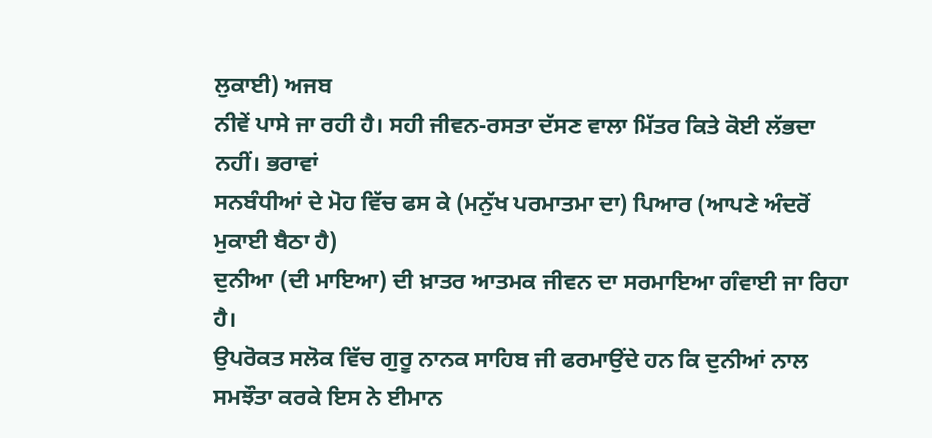ਲੁਕਾਈ) ਅਜਬ
ਨੀਵੇਂ ਪਾਸੇ ਜਾ ਰਹੀ ਹੈ। ਸਹੀ ਜੀਵਨ-ਰਸਤਾ ਦੱਸਣ ਵਾਲਾ ਮਿੱਤਰ ਕਿਤੇ ਕੋਈ ਲੱਭਦਾ ਨਹੀਂ। ਭਰਾਵਾਂ
ਸਨਬੰਧੀਆਂ ਦੇ ਮੋਹ ਵਿੱਚ ਫਸ ਕੇ (ਮਨੁੱਖ ਪਰਮਾਤਮਾ ਦਾ) ਪਿਆਰ (ਆਪਣੇ ਅੰਦਰੋਂ ਮੁਕਾਈ ਬੈਠਾ ਹੈ)
ਦੁਨੀਆ (ਦੀ ਮਾਇਆ) ਦੀ ਖ਼ਾਤਰ ਆਤਮਕ ਜੀਵਨ ਦਾ ਸਰਮਾਇਆ ਗੰਵਾਈ ਜਾ ਰਿਹਾ ਹੈ।
ਉਪਰੋਕਤ ਸਲੋਕ ਵਿੱਚ ਗੁਰੂ ਨਾਨਕ ਸਾਹਿਬ ਜੀ ਫਰਮਾਉਂਦੇ ਹਨ ਕਿ ਦੁਨੀਆਂ ਨਾਲ
ਸਮਝੌਤਾ ਕਰਕੇ ਇਸ ਨੇ ਈਮਾਨ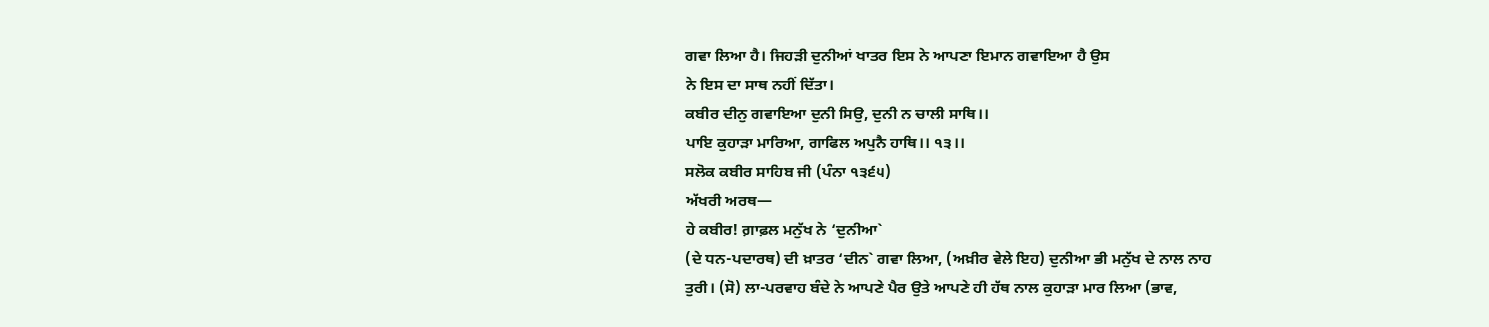ਗਵਾ ਲਿਆ ਹੈ। ਜਿਹੜੀ ਦੁਨੀਆਂ ਖਾਤਰ ਇਸ ਨੇ ਆਪਣਾ ਇਮਾਨ ਗਵਾਇਆ ਹੈ ਉਸ
ਨੇ ਇਸ ਦਾ ਸਾਥ ਨਹੀਂ ਦਿੱਤਾ।
ਕਬੀਰ ਦੀਨੁ ਗਵਾਇਆ ਦੁਨੀ ਸਿਉ, ਦੁਨੀ ਨ ਚਾਲੀ ਸਾਥਿ।।
ਪਾਇ ਕੁਹਾੜਾ ਮਾਰਿਆ, ਗਾਫਿਲ ਅਪੁਨੈ ਹਾਥਿ।। ੧੩।।
ਸਲੋਕ ਕਬੀਰ ਸਾਹਿਬ ਜੀ (ਪੰਨਾ ੧੩੬੫)
ਅੱਖਰੀ ਅਰਥ—
ਹੇ ਕਬੀਰ! ਗ਼ਾਫ਼ਲ ਮਨੁੱਖ ਨੇ ‘ਦੁਨੀਆ`
(ਦੇ ਧਨ-ਪਦਾਰਥ) ਦੀ ਖ਼ਾਤਰ ‘ਦੀਨ` ਗਵਾ ਲਿਆ, (ਅਖ਼ੀਰ ਵੇਲੇ ਇਹ) ਦੁਨੀਆ ਭੀ ਮਨੁੱਖ ਦੇ ਨਾਲ ਨਾਹ
ਤੁਰੀ। (ਸੋ) ਲਾ-ਪਰਵਾਹ ਬੰਦੇ ਨੇ ਆਪਣੇ ਪੈਰ ਉਤੇ ਆਪਣੇ ਹੀ ਹੱਥ ਨਾਲ ਕੁਹਾੜਾ ਮਾਰ ਲਿਆ (ਭਾਵ,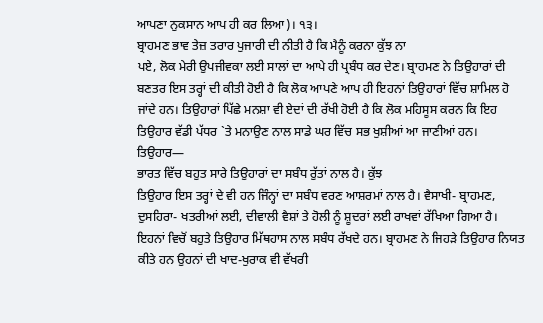ਆਪਣਾ ਨੁਕਸਾਨ ਆਪ ਹੀ ਕਰ ਲਿਆ)। ੧੩।
ਬ੍ਰਾਹਮਣ ਭਾਵ ਤੇਜ਼ ਤਰਾਰ ਪੁਜਾਰੀ ਦੀ ਨੀਤੀ ਹੈ ਕਿ ਮੈਨੂੰ ਕਰਨਾ ਕੁੱਝ ਨਾ
ਪਏ, ਲੋਕ ਮੇਰੀ ਉਪਜੀਵਕਾ ਲਈ ਸਾਲਾਂ ਦਾ ਆਪੇ ਹੀ ਪ੍ਰਬੰਧ ਕਰ ਦੇਣ। ਬ੍ਰਾਹਮਣ ਨੇ ਤਿਉਹਾਰਾਂ ਦੀ
ਬਣਤਰ ਇਸ ਤਰ੍ਹਾਂ ਦੀ ਕੀਤੀ ਹੋਈ ਹੈ ਕਿ ਲੋਕ ਆਪਣੇ ਆਪ ਹੀ ਇਹਨਾਂ ਤਿਉਹਾਰਾਂ ਵਿੱਚ ਸ਼ਾਮਿਲ ਹੋ
ਜਾਂਦੇ ਹਨ। ਤਿਉਹਾਰਾਂ ਪਿੱਛੇ ਮਨਸ਼ਾ ਵੀ ਏਦਾਂ ਦੀ ਰੱਖੀ ਹੋਈ ਹੈ ਕਿ ਲੋਕ ਮਹਿਸੂਸ ਕਰਨ ਕਿ ਇਹ
ਤਿਉਹਾਰ ਵੱਡੀ ਪੱਧਰ `ਤੇ ਮਨਾਉਣ ਨਾਲ ਸਾਡੇ ਘਰ ਵਿੱਚ ਸਭ ਖੁਸ਼ੀਆਂ ਆ ਜਾਣੀਆਂ ਹਨ।
ਤਿਉਹਾਰ—
ਭਾਰਤ ਵਿੱਚ ਬਹੁਤ ਸਾਰੇ ਤਿਉਹਾਰਾਂ ਦਾ ਸਬੰਧ ਰੁੱਤਾਂ ਨਾਲ ਹੈ। ਕੁੱਝ
ਤਿਉਹਾਰ ਇਸ ਤਰ੍ਹਾਂ ਦੇ ਵੀ ਹਨ ਜਿੰਨ੍ਹਾਂ ਦਾ ਸਬੰਧ ਵਰਣ ਆਸ਼ਰਮਾਂ ਨਾਲ ਹੈ। ਵੈਸਾਖੀ- ਬ੍ਰਾਹਮਣ,
ਦੁਸਹਿਰਾ- ਖਤਰੀਆਂ ਲਈ, ਦੀਵਾਲੀ ਵੈਸ਼ਾਂ ਤੇ ਹੋਲੀ ਨੂੰ ਸ਼ੂਦਰਾਂ ਲਈ ਰਾਖਵਾਂ ਰੱਖਿਆ ਗਿਆ ਹੈ।
ਇਹਨਾਂ ਵਿਚੋਂ ਬਹੁਤੇ ਤਿਉਹਾਰ ਮਿੱਥਹਾਸ ਨਾਲ ਸਬੰਧ ਰੱਖਦੇ ਹਨ। ਬ੍ਰਾਹਮਣ ਨੇ ਜਿਹੜੇ ਤਿਉਹਾਰ ਨਿਯਤ
ਕੀਤੇ ਹਨ ਉਹਨਾਂ ਦੀ ਖਾਦ-ਖੁਰਾਕ ਵੀ ਵੱਖਰੀ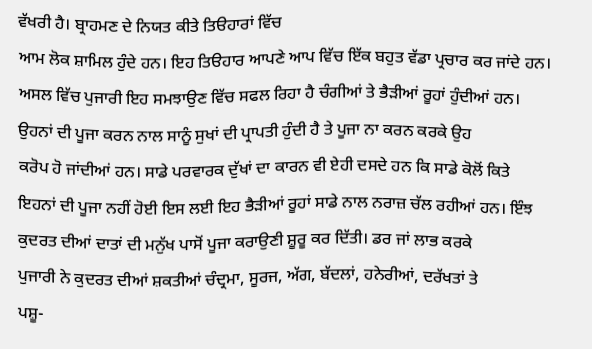ਵੱਖਰੀ ਹੈ। ਬ੍ਰਾਹਮਣ ਦੇ ਨਿਯਤ ਕੀਤੇ ਤਿੳਹਾਰਾਂ ਵਿੱਚ
ਆਮ ਲੋਕ ਸ਼ਾਮਿਲ ਹੁੰਦੇ ਹਨ। ਇਹ ਤਿੳਹਾਰ ਆਪਣੇ ਆਪ ਵਿੱਚ ਇੱਕ ਬਹੁਤ ਵੱਡਾ ਪ੍ਰਚਾਰ ਕਰ ਜਾਂਦੇ ਹਨ।
ਅਸਲ ਵਿੱਚ ਪੁਜਾਰੀ ਇਹ ਸਮਝਾਉਣ ਵਿੱਚ ਸਫਲ ਰਿਹਾ ਹੈ ਚੰਗੀਆਂ ਤੇ ਭੈੜੀਆਂ ਰੂਹਾਂ ਹੁੰਦੀਆਂ ਹਨ।
ਉਹਨਾਂ ਦੀ ਪੂਜਾ ਕਰਨ ਨਾਲ ਸਾਨੂੰ ਸੁਖਾਂ ਦੀ ਪ੍ਰਾਪਤੀ ਹੁੰਦੀ ਹੈ ਤੇ ਪੂਜਾ ਨਾ ਕਰਨ ਕਰਕੇ ਉਹ
ਕਰੋਪ ਹੋ ਜਾਂਦੀਆਂ ਹਨ। ਸਾਡੇ ਪਰਵਾਰਕ ਦੁੱਖਾਂ ਦਾ ਕਾਰਨ ਵੀ ਏਹੀ ਦਸਦੇ ਹਨ ਕਿ ਸਾਡੇ ਕੋਲੋਂ ਕਿਤੇ
ਇਹਨਾਂ ਦੀ ਪੂਜਾ ਨਹੀਂ ਹੋਈ ਇਸ ਲਈ ਇਹ ਭੈੜੀਆਂ ਰੂਹਾਂ ਸਾਡੇ ਨਾਲ ਨਰਾਜ਼ ਚੱਲ ਰਹੀਆਂ ਹਨ। ਇੰਝ
ਕੁਦਰਤ ਦੀਆਂ ਦਾਤਾਂ ਦੀ ਮਨੁੱਖ ਪਾਸੋਂ ਪੂਜਾ ਕਰਾਉਣੀ ਸ਼ੂਰੂ ਕਰ ਦਿੱਤੀ। ਡਰ ਜਾਂ ਲਾਭ ਕਰਕੇ
ਪੁਜਾਰੀ ਨੇ ਕੁਦਰਤ ਦੀਆਂ ਸ਼ਕਤੀਆਂ ਚੰਦ੍ਰਮਾ, ਸੂਰਜ, ਅੱਗ, ਬੱਦਲਾਂ, ਹਨੇਰੀਆਂ, ਦਰੱਖਤਾਂ ਤੇ
ਪਸ਼ੂ-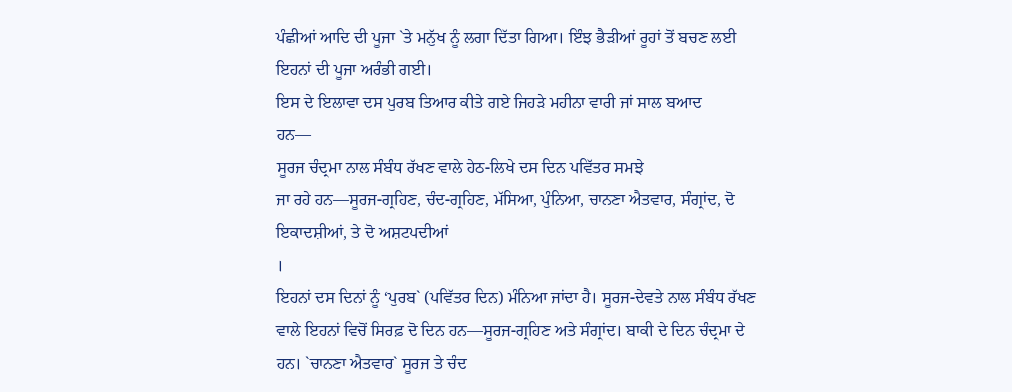ਪੰਛੀਆਂ ਆਦਿ ਦੀ ਪੂਜਾ `ਤੇ ਮਨੁੱਖ ਨੂੰ ਲਗਾ ਦਿੱਤਾ ਗਿਆ। ਇੰਝ ਭੈੜੀਆਂ ਰੂਹਾਂ ਤੋਂ ਬਚਣ ਲਈ
ਇਹਨਾਂ ਦੀ ਪੂਜਾ ਅਰੰਭੀ ਗਈ।
ਇਸ ਦੇ ਇਲਾਵਾ ਦਸ ਪੁਰਬ ਤਿਆਰ ਕੀਤੇ ਗਏ ਜਿਹੜੇ ਮਹੀਨਾ ਵਾਰੀ ਜਾਂ ਸਾਲ ਬਆਦ
ਹਨ—
ਸੂਰਜ ਚੰਦ੍ਰਮਾ ਨਾਲ ਸੰਬੰਧ ਰੱਖਣ ਵਾਲੇ ਹੇਠ-ਲਿਖੇ ਦਸ ਦਿਨ ਪਵਿੱਤਰ ਸਮਝੇ
ਜਾ ਰਹੇ ਹਨ—ਸੂਰਜ-ਗ੍ਰਹਿਣ, ਚੰਦ-ਗ੍ਰਹਿਣ, ਮੱਸਿਆ, ਪੁੰਨਿਆ, ਚਾਨਣਾ ਐਤਵਾਰ, ਸੰਗ੍ਰਾਂਦ, ਦੋ
ਇਕਾਦਸ਼ੀਆਂ, ਤੇ ਦੋ ਅਸ਼ਟਪਦੀਆਂ
।
ਇਹਨਾਂ ਦਸ ਦਿਨਾਂ ਨੂੰ ‘ਪੁਰਬ` (ਪਵਿੱਤਰ ਦਿਨ) ਮੰਨਿਆ ਜਾਂਦਾ ਹੈ। ਸੂਰਜ-ਦੇਵਤੇ ਨਾਲ ਸੰਬੰਧ ਰੱਖਣ
ਵਾਲੇ ਇਹਨਾਂ ਵਿਚੋਂ ਸਿਰਫ਼ ਦੋ ਦਿਨ ਹਨ—ਸੂਰਜ-ਗ੍ਰਹਿਣ ਅਤੇ ਸੰਗ੍ਰਾਂਦ। ਬਾਕੀ ਦੇ ਦਿਨ ਚੰਦ੍ਰਮਾ ਦੇ
ਹਨ। `ਚਾਨਣਾ ਐਤਵਾਰ` ਸੂਰਜ ਤੇ ਚੰਦ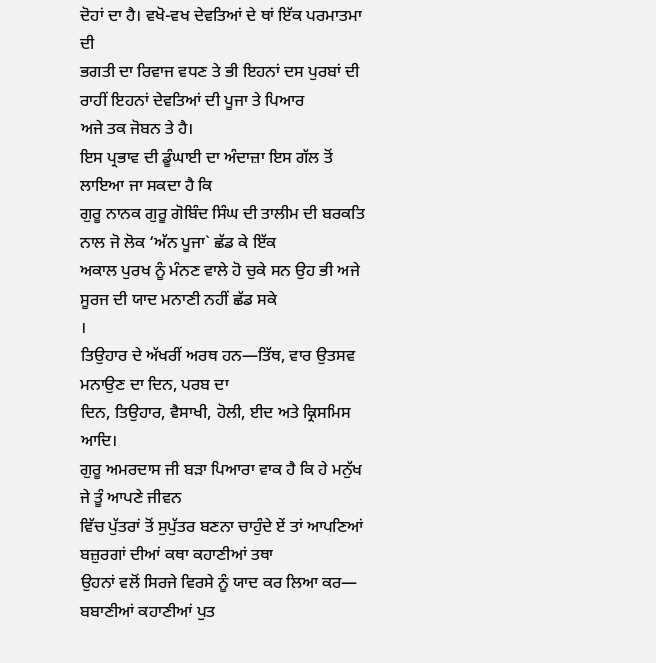ਦੋਹਾਂ ਦਾ ਹੈ। ਵਖੋ-ਵਖ ਦੇਵਤਿਆਂ ਦੇ ਥਾਂ ਇੱਕ ਪਰਮਾਤਮਾ ਦੀ
ਭਗਤੀ ਦਾ ਰਿਵਾਜ ਵਧਣ ਤੇ ਭੀ ਇਹਨਾਂ ਦਸ ਪੁਰਬਾਂ ਦੀ ਰਾਹੀਂ ਇਹਨਾਂ ਦੇਵਤਿਆਂ ਦੀ ਪੂਜਾ ਤੇ ਪਿਆਰ
ਅਜੇ ਤਕ ਜੋਬਨ ਤੇ ਹੈ।
ਇਸ ਪ੍ਰਭਾਵ ਦੀ ਡੂੰਘਾਈ ਦਾ ਅੰਦਾਜ਼ਾ ਇਸ ਗੱਲ ਤੋਂ ਲਾਇਆ ਜਾ ਸਕਦਾ ਹੈ ਕਿ
ਗੁਰੂ ਨਾਨਕ ਗੁਰੂ ਗੋਬਿੰਦ ਸਿੰਘ ਦੀ ਤਾਲੀਮ ਦੀ ਬਰਕਤਿ ਨਾਲ ਜੋ ਲੋਕ ‘ਅੱਨ ਪੂਜਾ` ਛੱਡ ਕੇ ਇੱਕ
ਅਕਾਲ ਪੁਰਖ ਨੂੰ ਮੰਨਣ ਵਾਲੇ ਹੋ ਚੁਕੇ ਸਨ ਉਹ ਭੀ ਅਜੇ ਸੂਰਜ ਦੀ ਯਾਦ ਮਨਾਣੀ ਨਹੀਂ ਛੱਡ ਸਕੇ
।
ਤਿਉਹਾਰ ਦੇ ਅੱਖਰੀਂ ਅਰਥ ਹਨ—ਤਿੱਥ, ਵਾਰ ਉਤਸਵ ਮਨਾਉਣ ਦਾ ਦਿਨ, ਪਰਬ ਦਾ
ਦਿਨ, ਤਿਉਹਾਰ, ਵੈਸਾਖੀ, ਹੋਲੀ, ਈਦ ਅਤੇ ਕ੍ਰਿਸਮਿਸ ਆਦਿ।
ਗੁਰੂ ਅਮਰਦਾਸ ਜੀ ਬੜਾ ਪਿਆਰਾ ਵਾਕ ਹੈ ਕਿ ਹੇ ਮਨੁੱਖ ਜੇ ਤੂੰ ਆਪਣੇ ਜੀਵਨ
ਵਿੱਚ ਪੁੱਤਰਾਂ ਤੋਂ ਸੁਪੁੱਤਰ ਬਣਨਾ ਚਾਹੁੰਦੇ ਏਂ ਤਾਂ ਆਪਣਿਆਂ ਬਜ਼ੁਰਗਾਂ ਦੀਆਂ ਕਥਾ ਕਹਾਣੀਆਂ ਤਥਾ
ਉਹਨਾਂ ਵਲੋਂ ਸਿਰਜੇ ਵਿਰਸੇ ਨੂੰ ਯਾਦ ਕਰ ਲਿਆ ਕਰ—
ਬਬਾਣੀਆਂ ਕਹਾਣੀਆਂ ਪੁਤ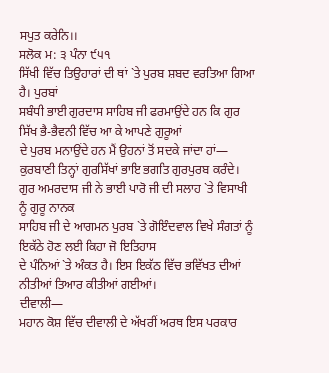ਸਪੁਤ ਕਰੇਨਿ।।
ਸਲੋਕ ਮ: ੩ ਪੰਨਾ ੯੫੧
ਸਿੱਖੀ ਵਿੱਚ ਤਿਉਹਾਰਾਂ ਦੀ ਥਾਂ `ਤੇ ਪੁਰਬ ਸ਼ਬਦ ਵਰਤਿਆ ਗਿਆ ਹੈ। ਪੁਰਬਾਂ
ਸਬੰਧੀ ਭਾਈ ਗੁਰਦਾਸ ਸਾਹਿਬ ਜੀ ਫਰਮਾਉਂਦੇ ਹਨ ਕਿ ਗੁਰ ਸਿੱਖ ਭੈ-ਭੈਵਨੀ ਵਿੱਚ ਆ ਕੇ ਆਪਣੇ ਗੁਰੂਆਂ
ਦੇ ਪੁਰਬ ਮਨਾਉਂਦੇ ਹਨ ਮੈਂ ਉਹਨਾਂ ਤੋਂ ਸਦਕੇ ਜਾਂਦਾ ਹਾਂ—
ਕੁਰਬਾਣੀ ਤਿਨ੍ਹਾਂ ਗੁਰਸਿੱਖਾਂ ਭਾਇ ਭਗਤਿ ਗੁਰਪੁਰਬ ਕਰੰਦੇ।
ਗੁਰ ਅਮਰਦਾਸ ਜੀ ਨੇ ਭਾਈ ਪਾਰੋ ਜੀ ਦੀ ਸਲਾਹ `ਤੇ ਵਿਸਾਖੀ ਨੂੰ ਗੁਰੂ ਨਾਨਕ
ਸਾਹਿਬ ਜੀ ਦੇ ਆਗਮਨ ਪੁਰਬ `ਤੇ ਗੋਇੰਦਵਾਲ ਵਿਖੇ ਸੰਗਤਾਂ ਨੂੰ ਇਕੱਠੇ ਹੋਣ ਲਈ ਕਿਹਾ ਜੋ ਇਤਿਹਾਸ
ਦੇ ਪੰਨਿਆਂ `ਤੇ ਅੰਕਤ ਹੈ। ਇਸ ਇਕੱਠ ਵਿੱਚ ਭਵਿੱਖਤ ਦੀਆਂ ਨੀਤੀਆਂ ਤਿਆਰ ਕੀਤੀਆਂ ਗਈਆਂ।
ਦੀਵਾਲੀ—
ਮਹਾਨ ਕੋਸ਼ ਵਿੱਚ ਦੀਵਾਲੀ ਦੇ ਅੱਖਰੀਂ ਅਰਥ ਇਸ ਪਰਕਾਰ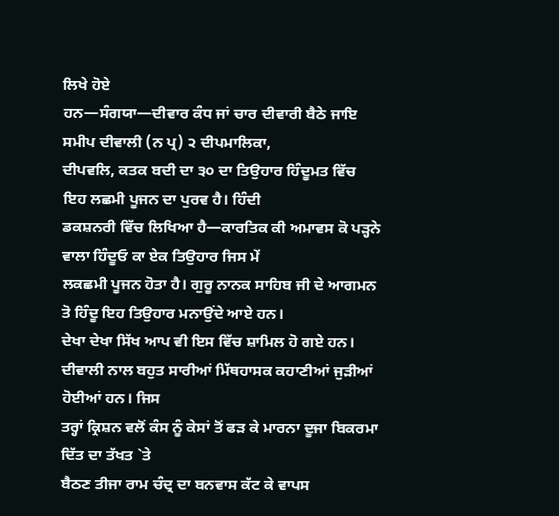ਲਿਖੇ ਹੋਏ
ਹਨ—ਸੰਗਯਾ—ਦੀਵਾਰ ਕੰਧ ਜਾਂ ਚਾਰ ਦੀਵਾਰੀ ਬੈਠੇ ਜਾਇ ਸਮੀਪ ਦੀਵਾਲੀ (ਨ ਪ੍ਰ) ੨ ਦੀਪਮਾਲਿਕਾ,
ਦੀਪਵਲਿ, ਕਤਕ ਬਦੀ ਦਾ ੩੦ ਦਾ ਤਿਉਹਾਰ ਹਿੰਦੂਮਤ ਵਿੱਚ ਇਹ ਲਛਮੀ ਪੂਜਨ ਦਾ ਪੁਰਵ ਹੈ। ਹਿੰਦੀ
ਡਕਸ਼ਨਰੀ ਵਿੱਚ ਲਿਖਿਆ ਹੈ—ਕਾਰਤਿਕ ਕੀ ਅਮਾਵਸ ਕੋ ਪੜ੍ਹਨੇ ਵਾਲਾ ਹਿੰਦੂਓ ਕਾ ਏਕ ਤਿਉਹਾਰ ਜਿਸ ਮੇਂ
ਲਕਛਮੀ ਪੂਜਨ ਹੋਤਾ ਹੈ। ਗੁਰੂ ਨਾਨਕ ਸਾਹਿਬ ਜੀ ਦੇ ਆਗਮਨ ਤੋ ਹਿੰਦੂ ਇਹ ਤਿਉਹਾਰ ਮਨਾਉਂਦੇ ਆਏ ਹਨ।
ਦੇਖਾ ਦੇਖਾ ਸਿੱਖ ਆਪ ਵੀ ਇਸ ਵਿੱਚ ਸ਼ਾਮਿਲ ਹੋ ਗਏ ਹਨ।
ਦੀਵਾਲੀ ਨਾਲ ਬਹੁਤ ਸਾਰੀਆਂ ਮਿੱਥਹਾਸਕ ਕਹਾਣੀਆਂ ਜੁੜੀਆਂ ਹੋਈਆਂ ਹਨ। ਜਿਸ
ਤਰ੍ਹਾਂ ਕ੍ਰਿਸ਼ਨ ਵਲੋਂ ਕੰਸ ਨੂੰ ਕੇਸਾਂ ਤੋਂ ਫੜ ਕੇ ਮਾਰਨਾ ਦੂਜਾ ਬਿਕਰਮਾ ਦਿੱਤ ਦਾ ਤੱਖਤ `ਤੇ
ਬੈਠਣ ਤੀਜਾ ਰਾਮ ਚੰਦ੍ਰ ਦਾ ਬਨਵਾਸ ਕੱਟ ਕੇ ਵਾਪਸ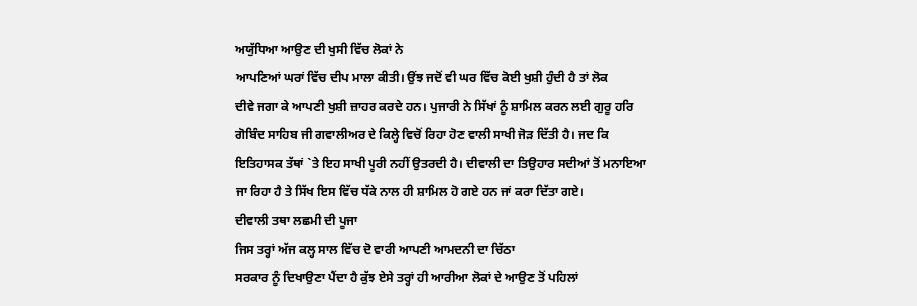ਅਯੁੱਧਿਆ ਆਉਣ ਦੀ ਖੁਸੀ ਵਿੱਚ ਲੋਕਾਂ ਨੇ
ਆਪਣਿਆਂ ਘਰਾਂ ਵਿੱਚ ਦੀਪ ਮਾਲਾ ਕੀਤੀ। ਉਂਝ ਜਦੋਂ ਵੀ ਘਰ ਵਿੱਚ ਕੋਈ ਖੁਸ਼ੀ ਹੁੰਦੀ ਹੈ ਤਾਂ ਲੋਕ
ਦੀਵੇ ਜਗਾ ਕੇ ਆਪਣੀ ਖੁਸ਼ੀ ਜ਼ਾਹਰ ਕਰਦੇ ਹਨ। ਪੁਜਾਰੀ ਨੇ ਸਿੱਖਾਂ ਨੂੰ ਸ਼ਾਮਿਲ ਕਰਨ ਲਈ ਗੁਰੂ ਹਰਿ
ਗੋਬਿੰਦ ਸਾਹਿਬ ਜੀ ਗਵਾਲੀਅਰ ਦੇ ਕਿਲ੍ਹੇ ਵਿਚੋਂ ਰਿਹਾ ਹੋਣ ਵਾਲੀ ਸਾਖੀ ਜੋੜ ਦਿੱਤੀ ਹੈ। ਜਦ ਕਿ
ਇਤਿਹਾਸਕ ਤੱਥਾਂ `ਤੇ ਇਹ ਸਾਖੀ ਪੂਰੀ ਨਹੀਂ ਉਤਰਦੀ ਹੈ। ਦੀਵਾਲੀ ਦਾ ਤਿਉਹਾਰ ਸਦੀਆਂ ਤੋਂ ਮਨਾਇਆ
ਜਾ ਰਿਹਾ ਹੈ ਤੇ ਸਿੱਖ ਇਸ ਵਿੱਚ ਧੱਕੇ ਨਾਲ ਹੀ ਸ਼ਾਮਿਲ ਹੋ ਗਏ ਹਨ ਜਾਂ ਕਰਾ ਦਿੱਤਾ ਗਏ।
ਦੀਵਾਲੀ ਤਥਾ ਲਛਮੀ ਦੀ ਪੂਜਾ
ਜਿਸ ਤਰ੍ਹਾਂ ਅੱਜ ਕਲ੍ਹ ਸਾਲ ਵਿੱਚ ਦੋ ਵਾਰੀ ਆਪਣੀ ਆਮਦਨੀ ਦਾ ਚਿੱਠਾ
ਸਰਕਾਰ ਨੂੰ ਦਿਖਾਉਣਾ ਪੈਂਦਾ ਹੈ ਕੁੱਝ ਏਸੇ ਤਰ੍ਹਾਂ ਹੀ ਆਰੀਆ ਲੋਕਾਂ ਦੇ ਆਉਣ ਤੋਂ ਪਹਿਲਾਂ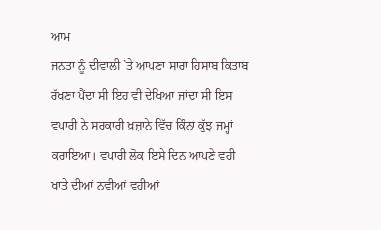ਆਮ
ਜਨਤਾ ਨੂੰ ਦੀਵਾਲੀ `ਤੇ ਆਪਣਾ ਸਾਰਾ ਹਿਸਾਬ ਕਿਤਾਬ ਰੱਖਣਾ ਪੈਂਦਾ ਸੀ ਇਹ ਵੀ ਦੇਖਿਆ ਜਾਂਦਾ ਸੀ ਇਸ
ਵਪਾਰੀ ਨੇ ਸਰਕਾਰੀ ਖ਼ਜ਼ਾਨੇ ਵਿੱਚ ਕਿੰਨਾ ਕੁੱਝ ਜਮ੍ਹਾਂ ਕਰਾਇਆ। ਵਪਾਰੀ ਲੋਕ ਇਸੇ ਦਿਨ ਆਪਣੇ ਵਹੀ
ਖਾਤੇ ਦੀਆਂ ਨਵੀਆਂ ਵਹੀਆਂ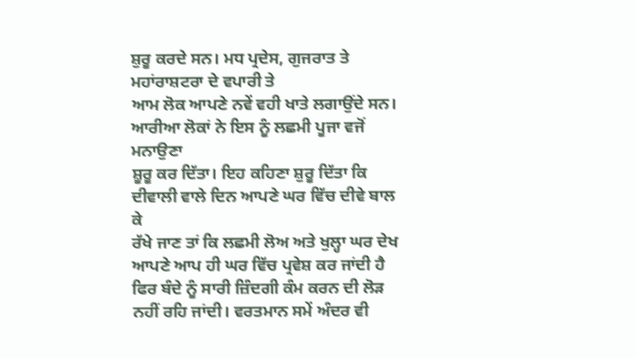ਸ਼ੁਰੂ ਕਰਦੇ ਸਨ। ਮਧ ਪ੍ਰਦੇਸ, ਗੁਜਰਾਤ ਤੇ ਮਹਾਂਰਾਸ਼ਟਰਾ ਦੇ ਵਪਾਰੀ ਤੇ
ਆਮ ਲੋਕ ਆਪਣੇ ਨਵੇਂ ਵਹੀ ਖਾਤੇ ਲਗਾਉਂਦੇ ਸਨ। ਆਰੀਆ ਲੋਕਾਂ ਨੇ ਇਸ ਨੂੰ ਲਛਮੀ ਪੂਜਾ ਵਜੋਂ ਮਨਾਉਣਾ
ਸ਼ੂਰੂ ਕਰ ਦਿੱਤਾ। ਇਹ ਕਹਿਣਾ ਸ਼ੁਰੂ ਦਿੱਤਾ ਕਿ ਦੀਵਾਲੀ ਵਾਲੇ ਦਿਨ ਆਪਣੇ ਘਰ ਵਿੱਚ ਦੀਵੇ ਬਾਲ ਕੇ
ਰੱਖੇ ਜਾਣ ਤਾਂ ਕਿ ਲਛਮੀ ਲੋਅ ਅਤੇ ਖੁਲ੍ਹਾ ਘਰ ਦੇਖ ਆਪਣੇ ਆਪ ਹੀ ਘਰ ਵਿੱਚ ਪ੍ਰਵੇਸ਼ ਕਰ ਜਾਂਦੀ ਹੈ
ਫਿਰ ਬੰਦੇ ਨੂੰ ਸਾਰੀ ਜ਼ਿੰਦਗੀ ਕੰਮ ਕਰਨ ਦੀ ਲੋੜ ਨਹੀਂ ਰਹਿ ਜਾਂਦੀ। ਵਰਤਮਾਨ ਸਮੇਂ ਅੰਦਰ ਵੀ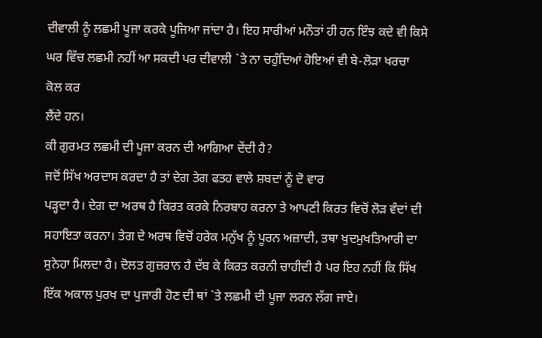ਦੀਵਾਲੀ ਨੂੰ ਲਛਮੀ ਪੂਜਾ ਕਰਕੇ ਪੂਜਿਆ ਜਾਂਦਾ ਹੈ। ਇਹ ਸਾਰੀਆਂ ਮਨੌਤਾਂ ਹੀ ਹਨ ਇੰਝ ਕਦੇ ਵੀ ਕਿਸੇ
ਘਰ ਵਿੱਚ ਲਛਮੀ ਨਹੀਂ ਆ ਸਕਦੀ ਪਰ ਦੀਵਾਲੀ `ਤੇ ਨਾ ਚਹੁੰਦਿਆਂ ਹੋਇਆਂ ਵੀ ਬੇ-ਲੋੜਾ ਖਰਚਾ ਕੋਲ ਕਰ
ਲੈਂਦੇ ਹਨ।
ਕੀ ਗੁਰਮਤ ਲਛਮੀ ਦੀ ਪੂਜਾ ਕਰਨ ਦੀ ਆਗਿਆ ਦੇਂਦੀ ਹੈ?
ਜਦੋਂ ਸਿੱਖ ਅਰਦਾਸ ਕਰਦਾ ਹੈ ਤਾਂ ਦੇਗ ਤੇਗ ਫਤਹ ਵਾਲੇ ਸ਼ਬਦਾਂ ਨੂੰ ਦੋ ਵਾਰ
ਪੜ੍ਹਦਾ ਹੈ। ਦੇਗ ਦਾ ਅਰਥ ਹੈ ਕਿਰਤ ਕਰਕੇ ਨਿਰਬਾਹ ਕਰਨਾ ਤੇ ਆਪਣੀ ਕਿਰਤ ਵਿਚੋਂ ਲੋੜ ਵੰਦਾਂ ਦੀ
ਸਹਾਇਤਾ ਕਰਨਾ। ਤੇਗ ਦੇ ਅਰਥ ਵਿਚੋਂ ਹਰੇਕ ਮਨੁੱਖ ਨੂੰ ਪੂਰਨ ਅਜ਼ਾਦੀ, ਤਥਾ ਖੁਦਮੁਖਤਿਆਰੀ ਦਾ
ਸੁਨੇਹਾ ਮਿਲਦਾ ਹੈ। ਦੋਲਤ ਗੁਜ਼ਰਾਨ ਹੈ ਦੱਬ ਕੇ ਕਿਰਤ ਕਰਨੀ ਚਾਹੀਦੀ ਹੈ ਪਰ ਇਹ ਨਹੀਂ ਕਿ ਸਿੱਖ
ਇੱਕ ਅਕਾਲ ਪੁਰਖ ਦਾ ਪੁਜਾਰੀ ਹੋਣ ਦੀ ਥਾਂ `ਤੇ ਲਛਮੀ ਦੀ ਪੂਜਾ ਲਰਨ ਲੱਗ ਜਾਏ।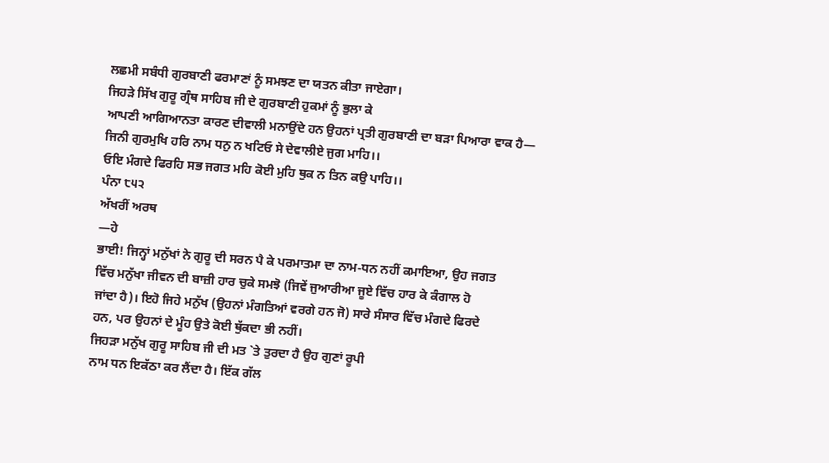ਲਛਮੀ ਸਬੰਧੀ ਗੁਰਬਾਣੀ ਫਰਮਾਣਾਂ ਨੂੰ ਸਮਝਣ ਦਾ ਯਤਨ ਕੀਤਾ ਜਾਏਗਾ।
ਜਿਹੜੇ ਸਿੱਖ ਗੁਰੂ ਗ੍ਰੰਥ ਸਾਹਿਬ ਜੀ ਦੇ ਗੁਰਬਾਣੀ ਹੁਕਮਾਂ ਨੂੰ ਭੁਲਾ ਕੇ
ਆਪਣੀ ਆਗਿਆਨਤਾ ਕਾਰਣ ਦੀਵਾਲੀ ਮਨਾਉਂਦੇ ਹਨ ਉਹਨਾਂ ਪ੍ਰਤੀ ਗੁਰਬਾਣੀ ਦਾ ਬੜਾ ਪਿਆਰਾ ਵਾਕ ਹੈ—
ਜਿਨੀ ਗੁਰਮੁਖਿ ਹਰਿ ਨਾਮ ਧਨੁ ਨ ਖਟਿਓ ਸੇ ਦੇਵਾਲੀਏ ਜੁਗ ਮਾਹਿ।।
ਓਇ ਮੰਗਦੇ ਫਿਰਹਿ ਸਭ ਜਗਤ ਮਹਿ ਕੋਈ ਮੁਹਿ ਥੁਕ ਨ ਤਿਨ ਕਉ ਪਾਹਿ।।
ਪੰਨਾ ੮੫੨
ਅੱਖਰੀਂ ਅਰਥ
—ਹੇ
ਭਾਈ! ਜਿਨ੍ਹਾਂ ਮਨੁੱਖਾਂ ਨੇ ਗੁਰੂ ਦੀ ਸਰਨ ਪੈ ਕੇ ਪਰਮਾਤਮਾ ਦਾ ਨਾਮ-ਧਨ ਨਹੀਂ ਕਮਾਇਆ, ਉਹ ਜਗਤ
ਵਿੱਚ ਮਨੁੱਖਾ ਜੀਵਨ ਦੀ ਬਾਜ਼ੀ ਹਾਰ ਚੁਕੇ ਸਮਝੋ (ਜਿਵੇਂ ਜੁਆਰੀਆ ਜੂਏ ਵਿੱਚ ਹਾਰ ਕੇ ਕੰਗਾਲ ਹੋ
ਜਾਂਦਾ ਹੈ)। ਇਹੋ ਜਿਹੇ ਮਨੁੱਖ (ਉਹਨਾਂ ਮੰਗਤਿਆਂ ਵਰਗੇ ਹਨ ਜੋ) ਸਾਰੇ ਸੰਸਾਰ ਵਿੱਚ ਮੰਗਦੇ ਫਿਰਦੇ
ਹਨ, ਪਰ ਉਹਨਾਂ ਦੇ ਮੂੰਹ ਉਤੇ ਕੋਈ ਥੁੱਕਦਾ ਭੀ ਨਹੀਂ।
ਜਿਹੜਾ ਮਨੁੱਖ ਗੁਰੂ ਸਾਹਿਬ ਜੀ ਦੀ ਮਤ `ਤੇ ਤੁਰਦਾ ਹੈ ਉਹ ਗੁਣਾਂ ਰੂਪੀ
ਨਾਮ ਧਨ ਇਕੱਠਾ ਕਰ ਲੈਂਦਾ ਹੈ। ਇੱਕ ਗੱਲ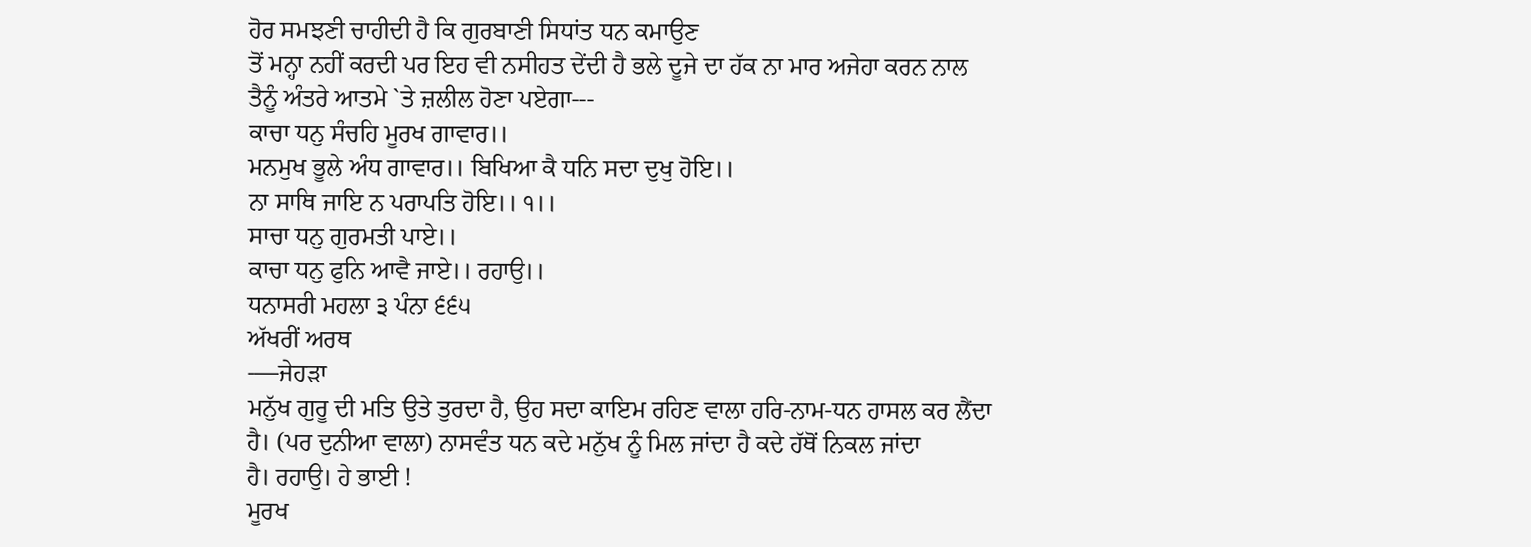ਹੋਰ ਸਮਝਣੀ ਚਾਹੀਦੀ ਹੈ ਕਿ ਗੁਰਬਾਣੀ ਸਿਧਾਂਤ ਧਨ ਕਮਾਉਣ
ਤੋਂ ਮਨ੍ਹਾ ਨਹੀਂ ਕਰਦੀ ਪਰ ਇਹ ਵੀ ਨਸੀਹਤ ਦੇਂਦੀ ਹੈ ਭਲੇ ਦੂਜੇ ਦਾ ਹੱਕ ਨਾ ਮਾਰ ਅਜੇਹਾ ਕਰਨ ਨਾਲ
ਤੈਨੂੰ ਅੰਤਰੇ ਆਤਮੇ `ਤੇ ਜ਼ਲੀਲ ਹੋਣਾ ਪਏਗਾ---
ਕਾਚਾ ਧਨੁ ਸੰਚਹਿ ਮੂਰਖ ਗਾਵਾਰ।।
ਮਨਮੁਖ ਭੂਲੇ ਅੰਧ ਗਾਵਾਰ।। ਬਿਖਿਆ ਕੈ ਧਨਿ ਸਦਾ ਦੁਖੁ ਹੋਇ।।
ਨਾ ਸਾਥਿ ਜਾਇ ਨ ਪਰਾਪਤਿ ਹੋਇ।। ੧।।
ਸਾਚਾ ਧਨੁ ਗੁਰਮਤੀ ਪਾਏ।।
ਕਾਚਾ ਧਨੁ ਫੁਨਿ ਆਵੈ ਜਾਏ।। ਰਹਾਉ।।
ਧਨਾਸਰੀ ਮਹਲਾ ੩ ਪੰਨਾ ੬੬੫
ਅੱਖਰੀਂ ਅਰਥ
-—ਜੇਹੜਾ
ਮਨੁੱਖ ਗੁਰੂ ਦੀ ਮਤਿ ਉਤੇ ਤੁਰਦਾ ਹੈ, ਉਹ ਸਦਾ ਕਾਇਮ ਰਹਿਣ ਵਾਲਾ ਹਰਿ-ਨਾਮ-ਧਨ ਹਾਸਲ ਕਰ ਲੈਂਦਾ
ਹੈ। (ਪਰ ਦੁਨੀਆ ਵਾਲਾ) ਨਾਸਵੰਤ ਧਨ ਕਦੇ ਮਨੁੱਖ ਨੂੰ ਮਿਲ ਜਾਂਦਾ ਹੈ ਕਦੇ ਹੱਥੋਂ ਨਿਕਲ ਜਾਂਦਾ
ਹੈ। ਰਹਾਉ। ਹੇ ਭਾਈ !
ਮੂਰਖ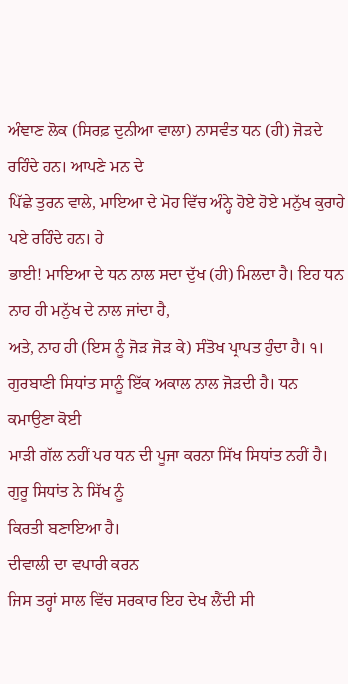ਅੰਞਾਣ ਲੋਕ (ਸਿਰਫ਼ ਦੁਨੀਆ ਵਾਲਾ) ਨਾਸਵੰਤ ਧਨ (ਹੀ) ਜੋੜਦੇ ਰਹਿੰਦੇ ਹਨ। ਆਪਣੇ ਮਨ ਦੇ
ਪਿੱਛੇ ਤੁਰਨ ਵਾਲੇ, ਮਾਇਆ ਦੇ ਮੋਹ ਵਿੱਚ ਅੰਨ੍ਹੇ ਹੋਏ ਹੋਏ ਮਨੁੱਖ ਕੁਰਾਹੇ ਪਏ ਰਹਿੰਦੇ ਹਨ। ਹੇ
ਭਾਈ! ਮਾਇਆ ਦੇ ਧਨ ਨਾਲ ਸਦਾ ਦੁੱਖ (ਹੀ) ਮਿਲਦਾ ਹੈ। ਇਹ ਧਨ ਨਾਹ ਹੀ ਮਨੁੱਖ ਦੇ ਨਾਲ ਜਾਂਦਾ ਹੈ,
ਅਤੇ, ਨਾਹ ਹੀ (ਇਸ ਨੂੰ ਜੋੜ ਜੋੜ ਕੇ) ਸੰਤੋਖ ਪ੍ਰਾਪਤ ਹੁੰਦਾ ਹੈ। ੧।
ਗੁਰਬਾਣੀ ਸਿਧਾਂਤ ਸਾਨੂੰ ਇੱਕ ਅਕਾਲ ਨਾਲ ਜੋੜਦੀ ਹੈ। ਧਨ ਕਮਾਉਣਾ ਕੋਈ
ਮਾੜੀ ਗੱਲ ਨਹੀਂ ਪਰ ਧਨ ਦੀ ਪੂਜਾ ਕਰਨਾ ਸਿੱਖ ਸਿਧਾਂਤ ਨਹੀਂ ਹੈ। ਗੁਰੂ ਸਿਧਾਂਤ ਨੇ ਸਿੱਖ ਨੂੰ
ਕਿਰਤੀ ਬਣਾਇਆ ਹੈ।
ਦੀਵਾਲੀ ਦਾ ਵਪਾਰੀ ਕਰਨ
ਜਿਸ ਤਰ੍ਹਾਂ ਸਾਲ ਵਿੱਚ ਸਰਕਾਰ ਇਹ ਦੇਖ ਲੈਂਦੀ ਸੀ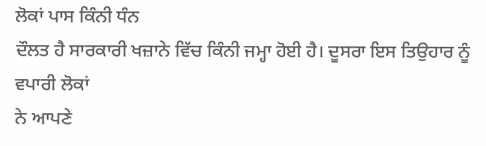ਲੋਕਾਂ ਪਾਸ ਕਿੰਨੀ ਧੰਨ
ਦੌਲਤ ਹੈ ਸਾਰਕਾਰੀ ਖਜ਼ਾਨੇ ਵਿੱਚ ਕਿੰਨੀ ਜਮ੍ਹਾ ਹੋਈ ਹੈ। ਦੂਸਰਾ ਇਸ ਤਿਉਹਾਰ ਨੂੰ ਵਪਾਰੀ ਲੋਕਾਂ
ਨੇ ਆਪਣੇ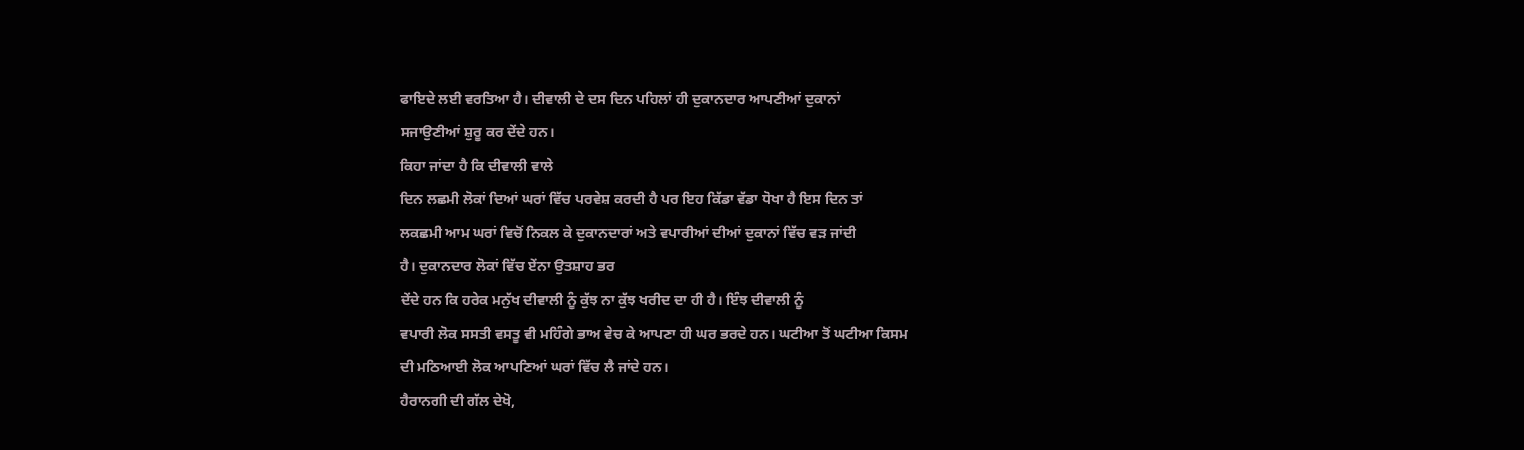ਫਾਇਦੇ ਲਈ ਵਰਤਿਆ ਹੈ। ਦੀਵਾਲੀ ਦੇ ਦਸ ਦਿਨ ਪਹਿਲਾਂ ਹੀ ਦੁਕਾਨਦਾਰ ਆਪਣੀਆਂ ਦੁਕਾਨਾਂ
ਸਜਾਉਣੀਆਂ ਸ਼ੁਰੂ ਕਰ ਦੇਂਦੇ ਹਨ।
ਕਿਹਾ ਜਾਂਦਾ ਹੈ ਕਿ ਦੀਵਾਲੀ ਵਾਲੇ
ਦਿਨ ਲਛਮੀ ਲੋਕਾਂ ਦਿਆਂ ਘਰਾਂ ਵਿੱਚ ਪਰਵੇਸ਼ ਕਰਦੀ ਹੈ ਪਰ ਇਹ ਕਿੱਡਾ ਵੱਡਾ ਧੋਖਾ ਹੈ ਇਸ ਦਿਨ ਤਾਂ
ਲਕਛਮੀ ਆਮ ਘਰਾਂ ਵਿਚੋਂ ਨਿਕਲ ਕੇ ਦੁਕਾਨਦਾਰਾਂ ਅਤੇ ਵਪਾਰੀਆਂ ਦੀਆਂ ਦੁਕਾਨਾਂ ਵਿੱਚ ਵੜ ਜਾਂਦੀ
ਹੈ। ਦੁਕਾਨਦਾਰ ਲੋਕਾਂ ਵਿੱਚ ਏਂਨਾ ਉਤਸ਼ਾਹ ਭਰ
ਦੇਂਦੇ ਹਨ ਕਿ ਹਰੇਕ ਮਨੁੱਖ ਦੀਵਾਲੀ ਨੂੰ ਕੁੱਝ ਨਾ ਕੁੱਝ ਖਰੀਦ ਦਾ ਹੀ ਹੈ। ਇੰਝ ਦੀਵਾਲੀ ਨੂੰ
ਵਪਾਰੀ ਲੋਕ ਸਸਤੀ ਵਸਤੂ ਵੀ ਮਹਿੰਗੇ ਭਾਅ ਵੇਚ ਕੇ ਆਪਣਾ ਹੀ ਘਰ ਭਰਦੇ ਹਨ। ਘਟੀਆ ਤੋਂ ਘਟੀਆ ਕਿਸਮ
ਦੀ ਮਠਿਆਈ ਲੋਕ ਆਪਣਿਆਂ ਘਰਾਂ ਵਿੱਚ ਲੈ ਜਾਂਦੇ ਹਨ।
ਹੈਰਾਨਗੀ ਦੀ ਗੱਲ ਦੇਖੋ,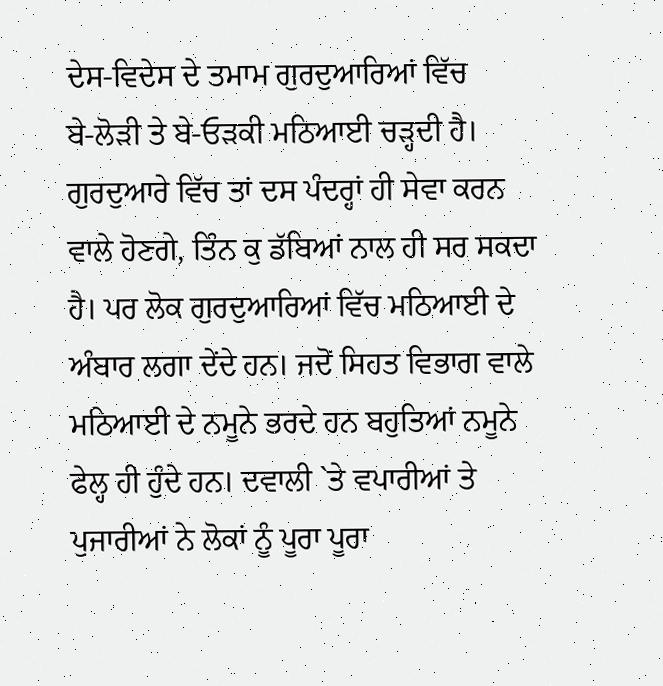ਦੇਸ-ਵਿਦੇਸ ਦੇ ਤਮਾਮ ਗੁਰਦੁਆਰਿਆਂ ਵਿੱਚ
ਬੇ-ਲੋੜੀ ਤੇ ਬੇ-ਓੜਕੀ ਮਠਿਆਈ ਚੜ੍ਹਦੀ ਹੈ। ਗੁਰਦੁਆਰੇ ਵਿੱਚ ਤਾਂ ਦਸ ਪੰਦਰ੍ਹਾਂ ਹੀ ਸੇਵਾ ਕਰਨ
ਵਾਲੇ ਹੋਣਗੇ, ਤਿੰਨ ਕੁ ਡੱਬਿਆਂ ਨਾਲ ਹੀ ਸਰ ਸਕਦਾ ਹੈ। ਪਰ ਲੋਕ ਗੁਰਦੁਆਰਿਆਂ ਵਿੱਚ ਮਠਿਆਈ ਦੇ
ਅੰਬਾਰ ਲਗਾ ਦੇਂਦੇ ਹਨ। ਜਦੋਂ ਸਿਹਤ ਵਿਭਾਗ ਵਾਲੇ ਮਠਿਆਈ ਦੇ ਨਮੂਨੇ ਭਰਦੇ ਹਨ ਬਹੁਤਿਆਂ ਨਮੂਨੇ
ਫੇਲ੍ਹ ਹੀ ਹੁੰਦੇ ਹਨ। ਦਵਾਲੀ `ਤੇ ਵਪਾਰੀਆਂ ਤੇ ਪੁਜਾਰੀਆਂ ਨੇ ਲੋਕਾਂ ਨੂੰ ਪੂਰਾ ਪੂਰਾ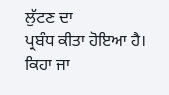ਲੁੱਟਣ ਦਾ
ਪ੍ਰਬੰਧ ਕੀਤਾ ਹੋਇਆ ਹੈ। ਕਿਹਾ ਜਾ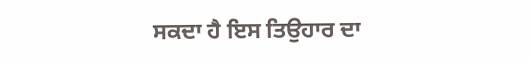ਸਕਦਾ ਹੈ ਇਸ ਤਿਉਹਾਰ ਦਾ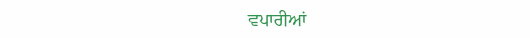ਵਪਾਰੀਆਂ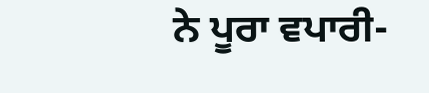ਨੇ ਪੂਰਾ ਵਪਾਰੀ-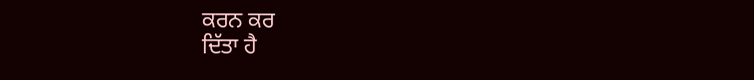ਕਰਨ ਕਰ
ਦਿੱਤਾ ਹੈ